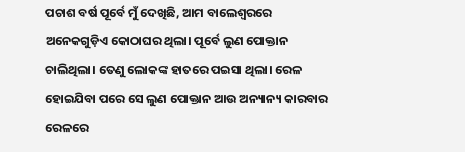ପଚାଶ ବର୍ଷ ପୂର୍ବେ ମୁଁ ଦେଖିଛି, ଆମ ବାଲେଶ୍ବରରେ ଅନେକଗୁଡ଼ିଏ କୋଠାଘର ଥିଲା। ପୂର୍ବେ ଲୁଣ ପୋକ୍ତାନ ଚାଲିଥିଲା। ତେଣୁ ଲୋକଙ୍କ ହାତରେ ପଇସା ଥିଲା। ରେଳ ହୋଇଯିବା ପରେ ସେ ଲୁଣ ପୋକ୍ତାନ ଆଉ ଅନ୍ୟାନ୍ୟ କାରବାର ରେଳରେ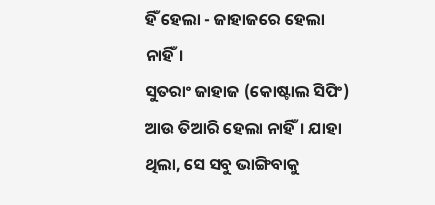ହିଁ ହେଲା - ଜାହାଜରେ ହେଲା ନାହିଁ।
ସୁତରାଂ ଜାହାଜ (କୋଷ୍ଟାଲ ସିପିଂ) ଆଉ ତିଆରି ହେଲା ନାହିଁ। ଯାହା ଥିଲା, ସେ ସବୁ ଭାଙ୍ଗିବାକୁ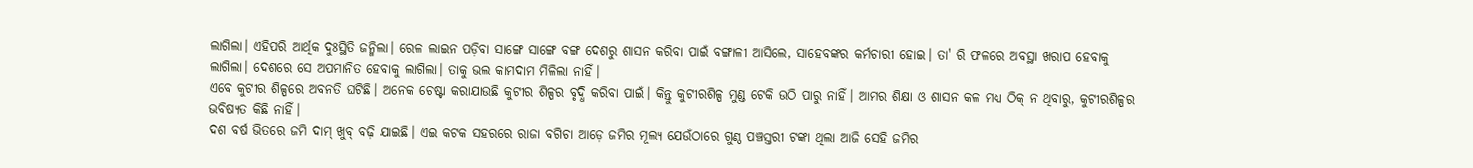ଲାଗିଲା। ଏହିପରି ଆର୍ଥିକ ଦୁଃସ୍ଥିତି ଜନ୍ମିଲା। ରେଳ ଲାଇନ ପଡ଼ିବା ସାଙ୍ଗେ ସାଙ୍ଗେ ବଙ୍ଗ ଦେଶରୁ ଶାସନ କରିବା ପାଇଁ ବଙ୍ଗାଳୀ ଆସିଲେ, ସାହେବଙ୍କର କର୍ମଚାରୀ ହୋଇ। ତା' ରି ଫଳରେ ଅବସ୍ଥା ଖରାପ ହେବାକୁ ଲାଗିଲା। ଦେଶରେ ସେ ଅପମାନିତ ହେବାକୁ ଲାଗିଲା। ତାକୁ ଭଲ କାମଦାମ ମିଳିଲା ନାହିଁ।
ଏବେ କୁଟୀର ଶିଳ୍ପରେ ଅବନତି ଘଟିଛି। ଅନେକ ଚେଷ୍ଟା କରାଯାଉଛି କୁଟୀର ଶିଳ୍ପର ବୃଦ୍ଧି କରିବା ପାଇଁ। କିନ୍ତୁ କୁଟୀରଶିଳ୍ପ ମୁଣ୍ଡ ଟେକି ଉଠି ପାରୁ ନାହିଁ। ଆମର ଶିକ୍ଷା ଓ ଶାସନ କଳ ମଧ୍ୟ ଠିକ୍ ନ ଥିବାରୁ, କୁଟୀରଶିଳ୍ପର ଭବିଷ୍ୟତ କିଛି ନାହିଁ।
ଦଶ ବର୍ଷ ଭିତରେ ଜମି ଦାମ୍ ଖୁବ୍ ବଢ଼ି ଯାଇଛି। ଏଇ କଟକ ସହରରେ ରାଜା ବଗିଚା ଆଡ଼େ ଜମିର ମୂଲ୍ୟ ଯେଉଁଠାରେ ଗୁଣ୍ଠ ପଞ୍ଚସ୍ତରୀ ଟଙ୍କା ଥିଲା ଆଜି ସେହି ଜମିର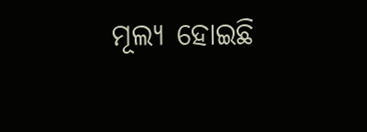ମୂଲ୍ୟ ହୋଇଛି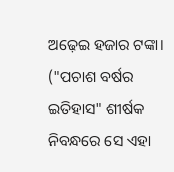ଅଢ଼େଇ ହଜାର ଟଙ୍କା।
("ପଚାଶ ବର୍ଷର ଇତିହାସ" ଶୀର୍ଷକ ନିବନ୍ଧରେ ସେ ଏହା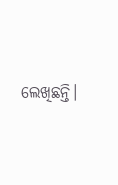ଲେଖିଛନ୍ତି।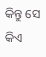କିନ୍ତୁ ସେ କିଏ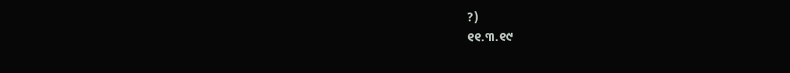?)
୧୧.୩.୧୯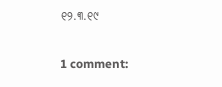୧୨.୩.୧୯

1 comment: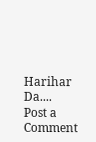Harihar Da....
Post a Comment